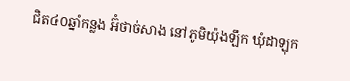ជិត៤០ឆ្នាំកន្លង អ៊ំថាច់សាង នៅភូមិយ៉ុងឡឹក ឃុំដាឡុក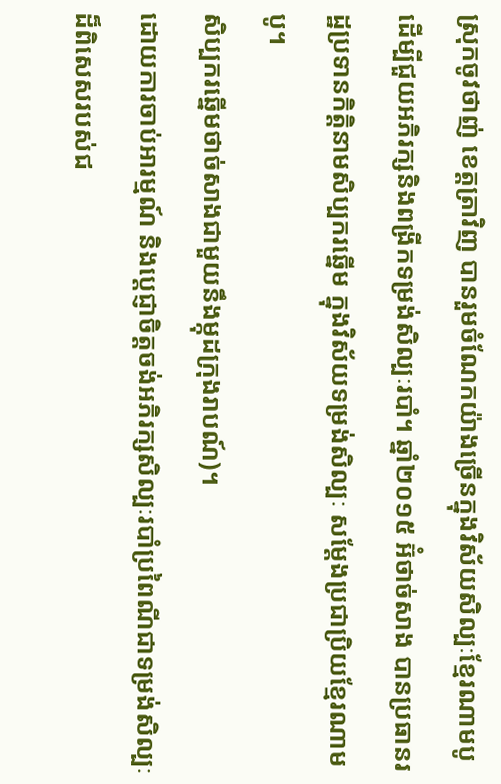ស្រុកចូវថាញ់ ខេត្តត្រាវិញ បានរួមចំណែកយ៉ាងច្រើនក្នុងវិស័យសិល្បៈខ្មែរណាមបូ ដើម្បីជួយអភិរក្សនិងពង្រីកទម្រង់សិល្បៈរបាំ។ ឆ្នាំ២០១៥ អ៊ំថាច់សាង បានប្រធានរដ្ឋប្រទានកិត្តិនាមសិប្បករឆ្នើម ក្នុងវិស័យទម្រង់សិល្បៈ សម្តែងប្រជាប្រិយខ្មែរណាមបូ។
សិប្បករឆ្នើមថាច់សាងជាមួយនឹងម្កុដក្រុងរាបណ៍)។
ដោយការចាប់អារម្មណ៍ និងប្តេជ្ញាចិត្តចង់អភិរក្សសិល្បៈរបាំប្រពៃណីជាទម្រង់សិល្បៈដ៏ពិសេសរបស់ជ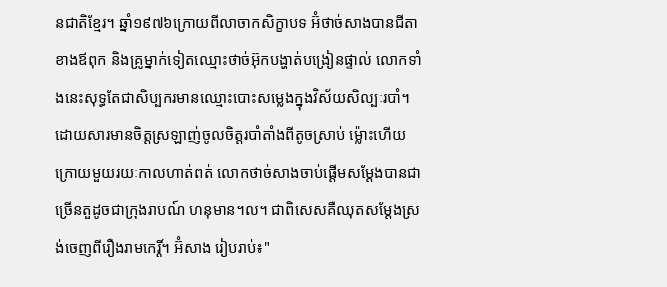នជាតិខ្មែរ។ ឆ្នាំ១៩៧៦ក្រោយពីលាចាកសិក្ខាបទ អ៊ំថាច់សាងបានជីតាខាងឪពុក និងគ្រូម្នាក់ទៀតឈ្មោះថាច់អ៊ុកបង្ហាត់បង្រៀនផ្ទាល់ លោកទាំងនេះសុទ្ធតែជាសិប្បករមានឈ្មោះបោះសម្លេងក្នុងវិស័យសិល្បៈរបាំ។ ដោយសារមានចិត្តស្រឡាញ់ចូលចិត្តរបាំតាំងពីតូចស្រាប់ ម្ល៉ោះហើយក្រោយមួយរយៈកាលហាត់ពត់ លោកថាច់សាងចាប់ផ្ដើមសម្តែងបានជាច្រើនតួដូចជាក្រុងរាបណ៍ ហនុមាន។ល។ ជាពិសេសគឺឈុតសម្ដែងស្រង់ចេញពីរឿងរាមកេរ្តិ៍។ អ៊ំសាង រៀបរាប់៖"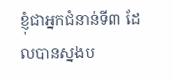ខ្ញុំជាអ្នកជំនាន់ទី៣ ដែលបានស្នងប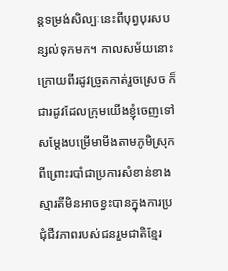ន្តទម្រង់សិល្បៈនេះពីបុព្វបុរសបន្សល់ទុកមក។ កាលសម័យនោះ ក្រោយពីរដូវច្រូតកាត់រួចស្រេច ក៏ជារដូវដែលក្រុមយើងខ្ញុំចេញទៅសម្តែងបម្រើមាមីងតាមភូមិស្រុក ពីព្រោះរបាំជាប្រការសំខាន់ខាងស្មារតីមិនអាចខ្វះបានក្នុងការប្រជុំជីវភាពរបស់ជនរួមជាតិខ្មែរ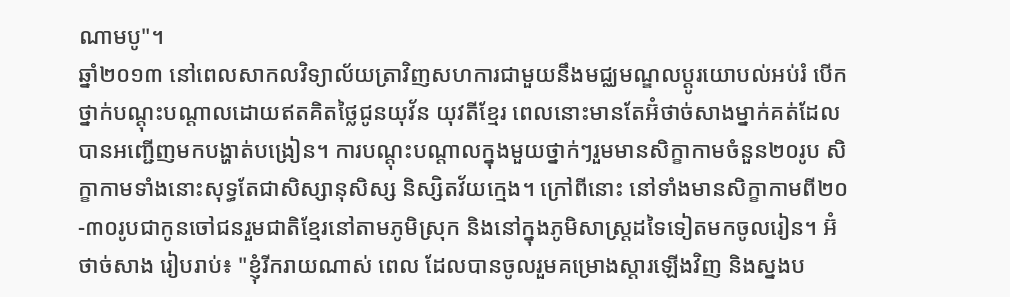ណាមបូ"។
ឆ្នាំ២០១៣ នៅពេលសាកលវិទ្យាល័យត្រាវិញសហការជាមួយនឹងមជ្ឈមណ្ឌលប្ដូរយោបល់អប់រំ បើកថ្នាក់បណ្តុះបណ្តាលដោយឥតគិតថ្លៃជូនយុវ័ន យុវតីខ្មែរ ពេលនោះមានតែអ៊ំថាច់សាងម្នាក់គត់ដែលបានអញ្ជើញមកបង្ហាត់បង្រៀន។ ការបណ្តុះបណ្តាលក្នុងមួយថ្នាក់ៗរួមមានសិក្ខាកាមចំនួន២០រូប សិក្ខាកាមទាំងនោះសុទ្ធតែជាសិស្សានុសិស្ស និស្សិតវ័យក្មេង។ ក្រៅពីនោះ នៅទាំងមានសិក្ខាកាមពី២០-៣០រូបជាកូនចៅជនរួមជាតិខ្មែរនៅតាមភូមិស្រុក និងនៅក្នុងភូមិសាស្រ្តដទៃទៀតមកចូលរៀន។ អ៊ំថាច់សាង រៀបរាប់៖ "ខ្ញុំរីករាយណាស់ ពេល ដែលបានចូលរួមគម្រោងស្តារឡើងវិញ និងស្នងប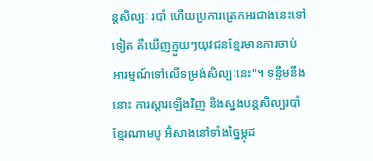ន្តសិល្បៈ របាំ ហើយប្រការត្រេកអរជាងនេះទៅទៀត គឺឃើញក្មួយៗយុវជនខ្មែរមានការចាប់អារម្មណ៍ទៅលើទម្រង់សិល្បៈនេះ"។ ទន្ទឹមនឹងនោះ ការស្តារឡើងវិញ និងស្នងបន្តសិល្បរបាំខ្មែរណាមបូ អ៊ំសាងនៅទាំងច្នៃម្កុដ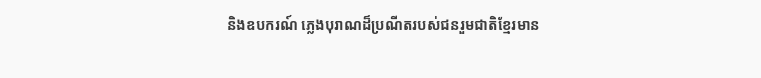និងឧបករណ៍ ភ្លេងបុរាណដ៏ប្រណីតរបស់ជនរួមជាតិខ្មែរមាន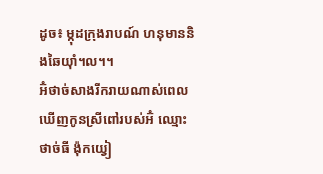ដូច៖ ម្កុដក្រុងរាបណ៍ ហនុមាននិងឆៃយុាំ។ល។។
អ៊ំថាច់សាងរីករាយណាស់ពេលឃើញកូនស្រីពៅរបស់អ៊ំ ឈ្មោះថាច់ធី ង៉ុកយ្វៀ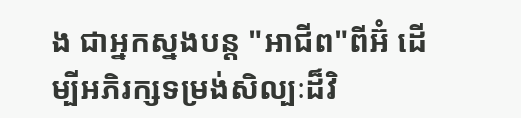ង ជាអ្នកស្នងបន្ត "អាជីព"ពីអ៊ំ ដើម្បីអភិរក្សទម្រង់សិល្បៈដ៏វិ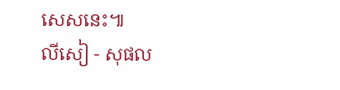សេសនេះ៕
លីសៀ - សុផល